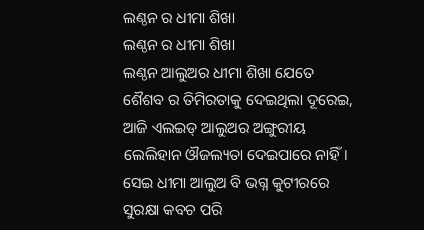ଲଣ୍ଠନ ର ଧୀମା ଶିଖା
ଲଣ୍ଠନ ର ଧୀମା ଶିଖା
ଲଣ୍ଠନ ଆଲୁଅର ଧୀମା ଶିଖା ଯେତେ
ଶୈଶବ ର ତିମିରତାକୁ ଦେଇଥିଲା ଦୂରେଇ,
ଆଜି ଏଲଇଡ୍ ଆଲୁଅର ଅଙ୍ଗୁରୀୟ
ଲେଲିହାନ ଔଜଲ୍ୟତା ଦେଇପାରେ ନାହିଁ।
ସେଇ ଧୀମା ଆଲୁଅ ବି ଭଗ୍ନ କୁଟୀରରେ
ସୁରକ୍ଷା କବଚ ପରି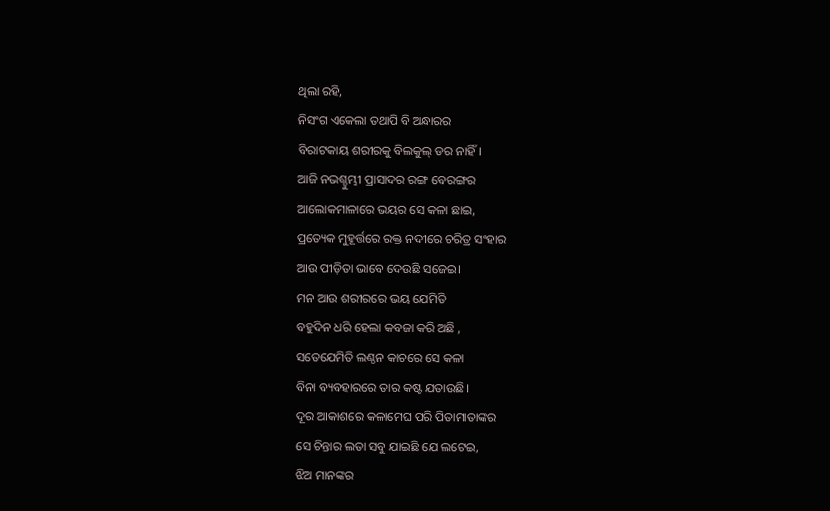ଥିଲା ରହି,
ନିସଂଗ ଏକେଲା ତଥାପି ବି ଅନ୍ଧାରର
ବିରାଟକାୟ ଶରୀରକୁ ବିଲକୁଲ୍ ଡର ନାହିଁ।
ଆଜି ନଭଶ୍ଚୁମ୍ଭୀ ପ୍ରାସାଦର ରଙ୍ଗ ବେରଙ୍ଗର
ଆଲୋକମାଳାରେ ଭୟର ସେ କଳା ଛାଇ,
ପ୍ରତ୍ୟେକ ମୁହୂର୍ତ୍ତରେ ରକ୍ତ ନଦୀରେ ଚରିତ୍ର ସଂହାର
ଆଉ ପୀଡ଼ିତା ଭାବେ ଦେଉଛି ସଜେଇ।
ମନ ଆଉ ଶରୀରରେ ଭୟ ଯେମିତି
ବହୁଦିନ ଧରି ହେଲା କବଜା କରି ଅଛି ,
ସତେଯେମିତି ଲଣ୍ଠନ କାଚରେ ସେ କଳା
ବିନା ବ୍ୟବହାରରେ ତାର କଷ୍ଟ ଯତାଉଛି।
ଦୂର ଆକାଶରେ କଳାମେଘ ପରି ପିତାମାତାଙ୍କର
ସେ ଚିନ୍ତାର ଲତା ସବୁ ଯାଇଛି ଯେ ଲଟେଇ,
ଝିଅ ମାନଙ୍କର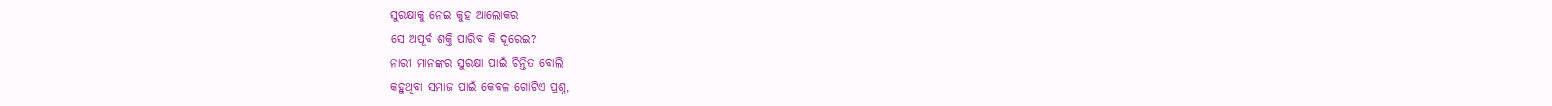ସୁରକ୍ଷାକୁ ନେଇ କୁହ ଆଲୋକର
ସେ ଅପୂର୍ବ ଶକ୍ତି ପାରିବ କି ଦୂରେଇ?
ନାରୀ ମାନଙ୍କର ସୁରକ୍ଷା ପାଇଁ ଚିନ୍ତିତ ବୋଲି
କହୁଥିବା ସମାଜ ପାଇଁ କେବଳ ଗୋଟିଏ ପ୍ରଶ୍ନ,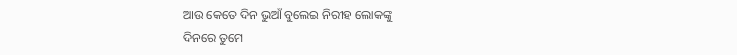ଆଉ କେତେ ଦିନ ଭୁଆଁ ବୁଲେଇ ନିରୀହ ଲୋକଙ୍କୁ
ଦିନରେ ତୁମେ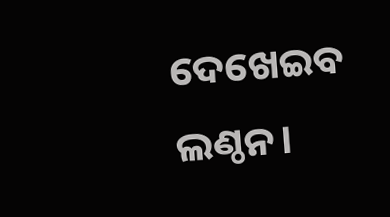ଦେଖେଇବ ଲଣ୍ଠନ।